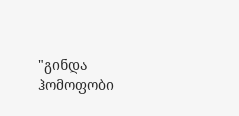"გინდა ჰომოფობი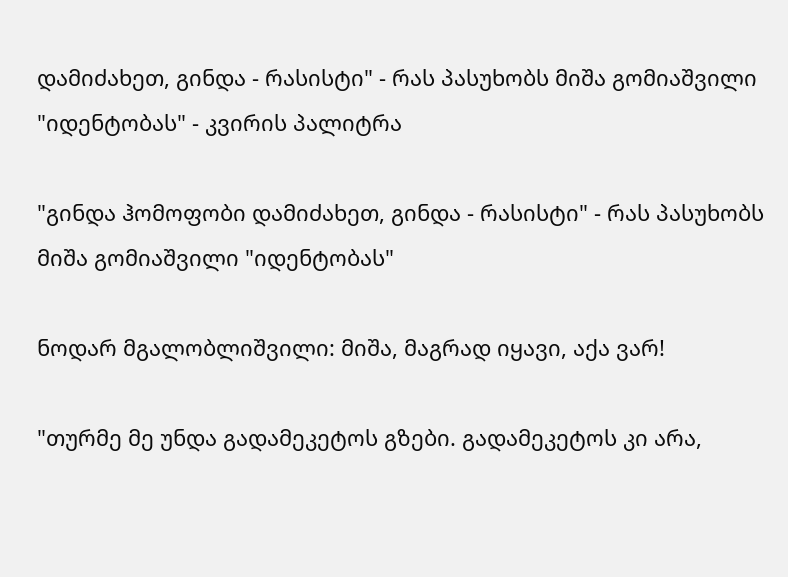დამიძახეთ, გინდა - რასისტი" - რას პასუხობს მიშა გომიაშვილი "იდენტობას" - კვირის პალიტრა

"გინდა ჰომოფობი დამიძახეთ, გინდა - რასისტი" - რას პასუხობს მიშა გომიაშვილი "იდენტობას"

ნოდარ მგალობლიშვილი: მიშა, მაგრად იყავი, აქა ვარ!

"თურმე მე უნდა გადამეკეტოს გზები. გადამეკეტოს კი არა,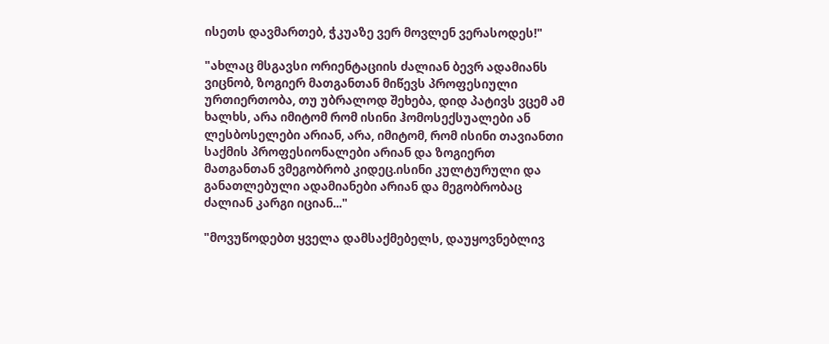ისეთს დავმართებ, ჭკუაზე ვერ მოვლენ ვერასოდეს!"

"ახლაც მსგავსი ორიენტაციის ძალიან ბევრ ადამიანს ვიცნობ, ზოგიერ მათგანთან მიწევს პროფესიული ურთიერთობა, თუ უბრალოდ შეხება, დიდ პატივს ვცემ ამ ხალხს, არა იმიტომ რომ ისინი ჰომოსექსუალები ან ლესბოსელები არიან, არა, იმიტომ, რომ ისინი თავიანთი საქმის პროფესიონალები არიან და ზოგიერთ მათგანთან ვმეგობრობ კიდეც.ისინი კულტურული და განათლებული ადამიანები არიან და მეგობრობაც ძალიან კარგი იციან..."

"მოვუწოდებთ ყველა დამსაქმებელს, დაუყოვნებლივ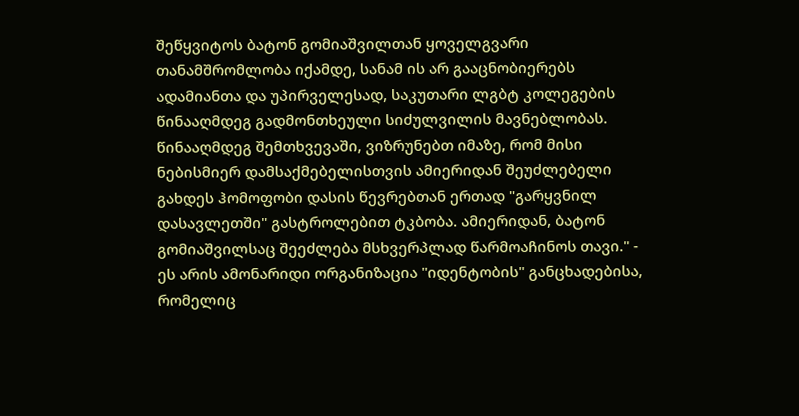შეწყვიტოს ბატონ გომიაშვილთან ყოველგვარი თანამშრომლობა იქამდე, სანამ ის არ გააცნობიერებს ადამიანთა და უპირველესად, საკუთარი ლგბტ კოლეგების წინააღმდეგ გადმონთხეული სიძულვილის მავნებლობას. წინააღმდეგ შემთხვევაში, ვიზრუნებთ იმაზე, რომ მისი ნებისმიერ დამსაქმებელისთვის ამიერიდან შეუძლებელი გახდეს ჰომოფობი დასის წევრებთან ერთად "გარყვნილ დასავლეთში" გასტროლებით ტკბობა. ამიერიდან, ბატონ გომიაშვილსაც შეეძლება მსხვერპლად წარმოაჩინოს თავი." - ეს არის ამონარიდი ორგანიზაცია "იდენტობის" განცხადებისა, რომელიც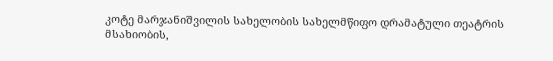კოტე მარჯანიშვილის სახელობის სახელმწიფო დრამატული თეატრის მსახიობის,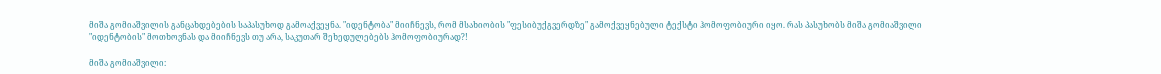მიშა გომიაშვილის განცახდებების საპასუხოდ გამოაქვეყნა. "იდენტობა" მიიჩნევს, რომ მსახიობის "ფესიბუქგვერდზე" გამოქვეყნებული ტექსტი ჰომოფობიური იყო. რას პასუხობს მიშა გომიაშვილი "იდენტობის" მოთხოვნას და მიიჩნევს თუ არა, საკუთარ შეხედულებებს ჰომოფობიურად?!

მიშა გომიაშვილი: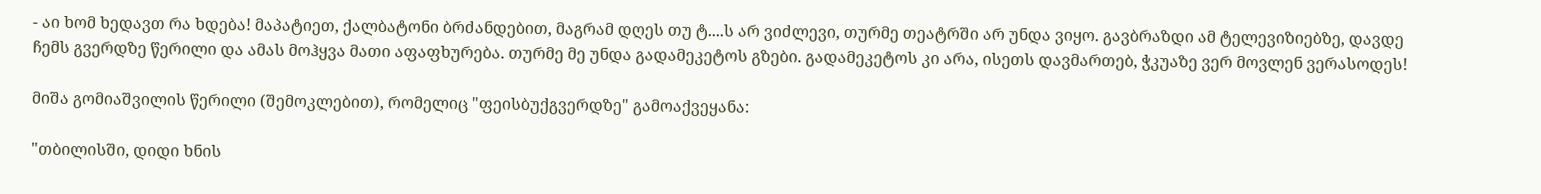- აი ხომ ხედავთ რა ხდება! მაპატიეთ, ქალბატონი ბრძანდებით, მაგრამ დღეს თუ ტ....ს არ ვიძლევი, თურმე თეატრში არ უნდა ვიყო. გავბრაზდი ამ ტელევიზიებზე, დავდე ჩემს გვერდზე წერილი და ამას მოჰყვა მათი აფაფხურება. თურმე მე უნდა გადამეკეტოს გზები. გადამეკეტოს კი არა, ისეთს დავმართებ, ჭკუაზე ვერ მოვლენ ვერასოდეს!

მიშა გომიაშვილის წერილი (შემოკლებით), რომელიც "ფეისბუქგვერდზე" გამოაქვეყანა:

"თბილისში, დიდი ხნის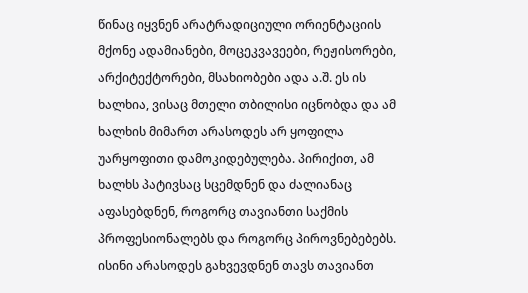წინაც იყვნენ არატრადიციული ორიენტაციის მქონე ადამიანები, მოცეკვავეები, რეჟისორები, არქიტექტორები, მსახიობები ადა ა.შ. ეს ის ხალხია, ვისაც მთელი თბილისი იცნობდა და ამ ხალხის მიმართ არასოდეს არ ყოფილა უარყოფითი დამოკიდებულება. პირიქით, ამ ხალხს პატივსაც სცემდნენ და ძალიანაც აფასებდნენ, როგორც თავიანთი საქმის პროფესიონალებს და როგორც პიროვნებებებს. ისინი არასოდეს გახვევდნენ თავს თავიანთ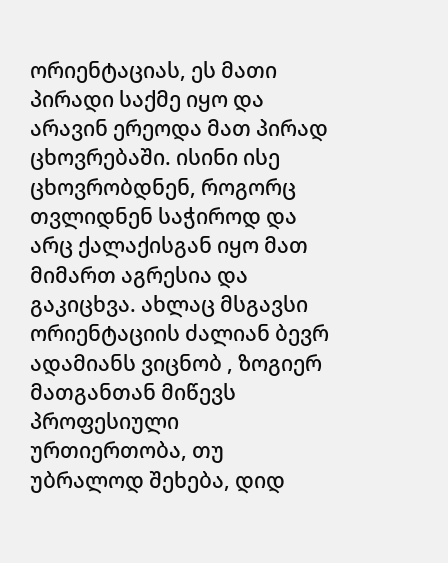ორიენტაციას, ეს მათი პირადი საქმე იყო და არავინ ერეოდა მათ პირად ცხოვრებაში. ისინი ისე ცხოვრობდნენ, როგორც თვლიდნენ საჭიროდ და არც ქალაქისგან იყო მათ მიმართ აგრესია და გაკიცხვა. ახლაც მსგავსი ორიენტაციის ძალიან ბევრ ადამიანს ვიცნობ , ზოგიერ მათგანთან მიწევს პროფესიული ურთიერთობა, თუ უბრალოდ შეხება, დიდ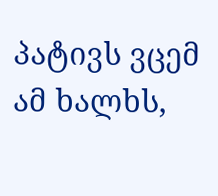პატივს ვცემ ამ ხალხს,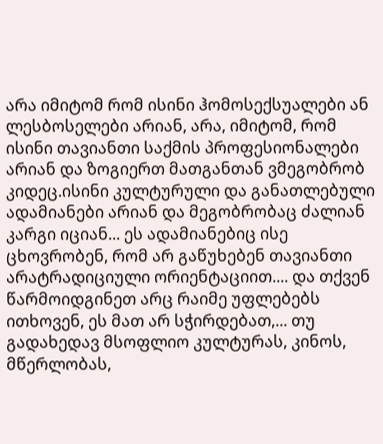არა იმიტომ რომ ისინი ჰომოსექსუალები ან ლესბოსელები არიან, არა, იმიტომ, რომ ისინი თავიანთი საქმის პროფესიონალები არიან და ზოგიერთ მათგანთან ვმეგობრობ კიდეც.ისინი კულტურული და განათლებული ადამიანები არიან და მეგობრობაც ძალიან კარგი იციან... ეს ადამიანებიც ისე ცხოვრობენ, რომ არ გაწუხებენ თავიანთი არატრადიციული ორიენტაციით.... და თქვენ წარმოიდგინეთ არც რაიმე უფლებებს ითხოვენ, ეს მათ არ სჭირდებათ,... თუ გადახედავ მსოფლიო კულტურას, კინოს, მწერლობას,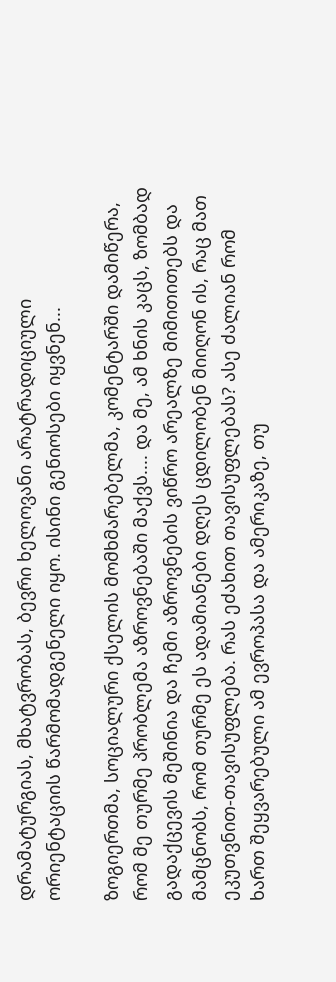დრამატურგიას, მხატვრობას, ბევრი ხელოვანი არატრადიციული ორიენტაციის წარმომადგენელი იყო. ისინი გენიოსები იყვნენ...

ზოგიერთმა, სოციალური ქსელის მომხმარებელმა, კომენტარში დამიწერა, რომ მე თურმე პრობლემა აზროვნებაში მაქვს.... და მე, ამ ხნის კაცს, ზომბად გადაქცევის მეშინია და ჩემი აზროვნების ვიწრო არეალზე მიმითითებს და მამცნობს, რომ თურმე ეს ადამიანები დღეს ცდილობენ მიიღონ ის, რაც მათ ეკუთვნით-თავისუფლება. რას ეძახით თავისუფლებას? ასე ძალიან რომ ხართ შეყვარებული ამ ევროპასა და ამერიკაზე, თუ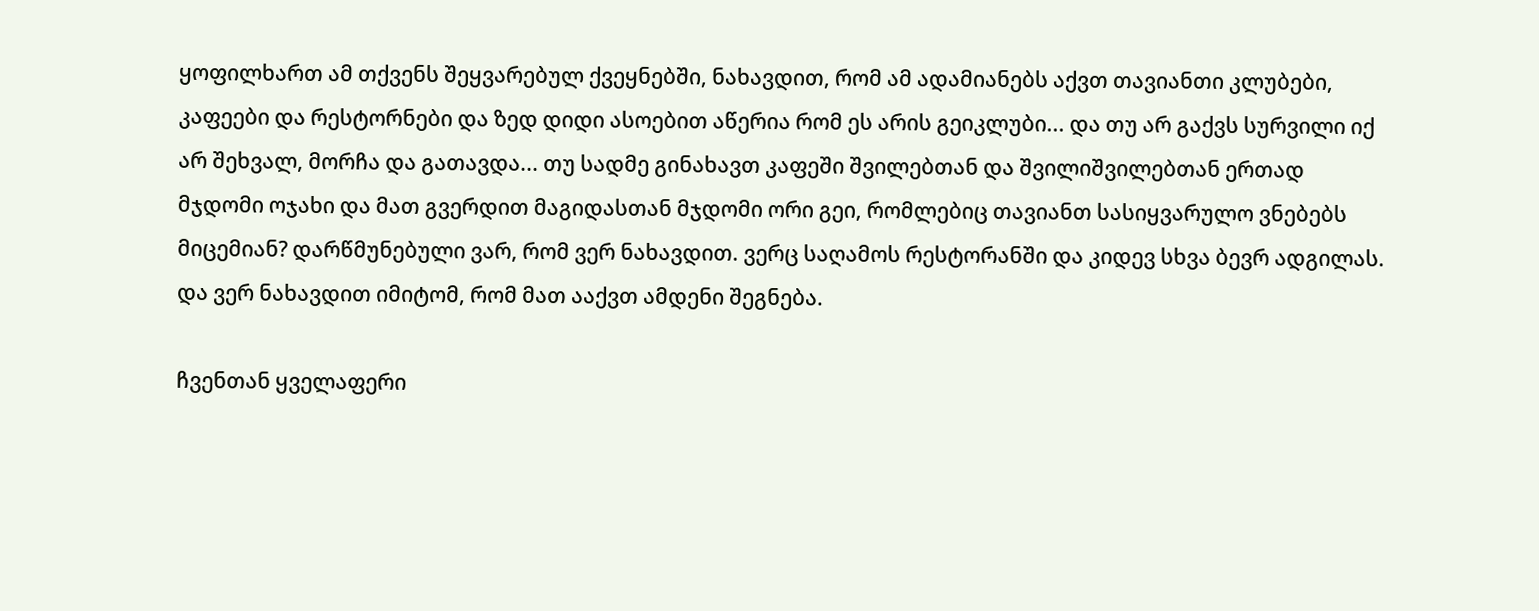ყოფილხართ ამ თქვენს შეყვარებულ ქვეყნებში, ნახავდით, რომ ამ ადამიანებს აქვთ თავიანთი კლუბები, კაფეები და რესტორნები და ზედ დიდი ასოებით აწერია რომ ეს არის გეიკლუბი... და თუ არ გაქვს სურვილი იქ არ შეხვალ, მორჩა და გათავდა... თუ სადმე გინახავთ კაფეში შვილებთან და შვილიშვილებთან ერთად მჯდომი ოჯახი და მათ გვერდით მაგიდასთან მჯდომი ორი გეი, რომლებიც თავიანთ სასიყვარულო ვნებებს მიცემიან? დარწმუნებული ვარ, რომ ვერ ნახავდით. ვერც საღამოს რესტორანში და კიდევ სხვა ბევრ ადგილას. და ვერ ნახავდით იმიტომ, რომ მათ ააქვთ ამდენი შეგნება.

ჩვენთან ყველაფერი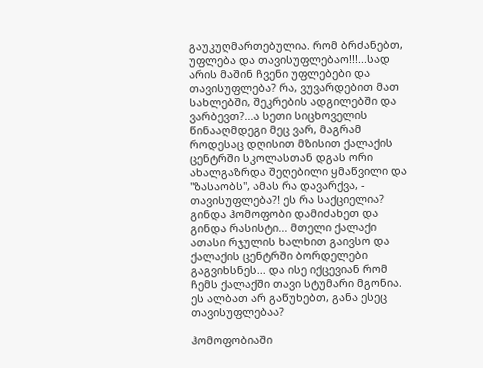გაუკუღმართებულია. რომ ბრძანებთ, უფლება და თავისუფლებაო!!!...სად არის მაშინ ჩვენი უფლებები და თავისუფლება? რა, ვუვარდებით მათ სახლებში, შეკრების ადგილებში და ვარბევთ?...ა სეთი სიცხოველის წინააღმდეგი მეც ვარ, მაგრამ როდესაც დღისით მზისით ქალაქის ცენტრში სკოლასთან დგას ორი ახალგაზრდა შეღებილი ყმაწვილი და "ზასაობს", ამას რა დავარქვა, - თავისუფლება?! ეს რა საქციელია? გინდა ჰომოფობი დამიძახეთ და გინდა რასისტი... მთელი ქალაქი ათასი რჯულის ხალხით გაივსო და ქალაქის ცენტრში ბორდელები გაგვიხსნეს... და ისე იქცევიან რომ ჩემს ქალაქში თავი სტუმარი მგონია. ეს ალბათ არ გაწუხებთ, განა ესეც თავისუფლებაა?

ჰომოფობიაში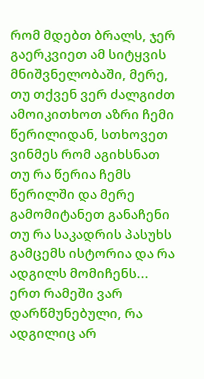რომ მდებთ ბრალს, ჯერ გაერკვიეთ ამ სიტყვის მნიშვნელობაში, მერე, თუ თქვენ ვერ ძალგიძთ ამოიკითხოთ აზრი ჩემი წერილიდან, სთხოვეთ ვინმეს რომ აგიხსნათ თუ რა წერია ჩემს წერილში და მერე გამომიტანეთ განაჩენი თუ რა საკადრის პასუხს გამცემს ისტორია და რა ადგილს მომიჩენს... ერთ რამეში ვარ დარწმუნებული, რა ადგილიც არ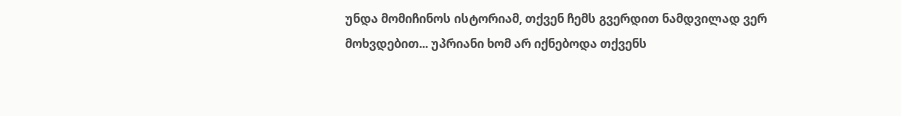უნდა მომიჩინოს ისტორიამ, თქვენ ჩემს გვერდით ნამდვილად ვერ მოხვდებით... უპრიანი ხომ არ იქნებოდა თქვენს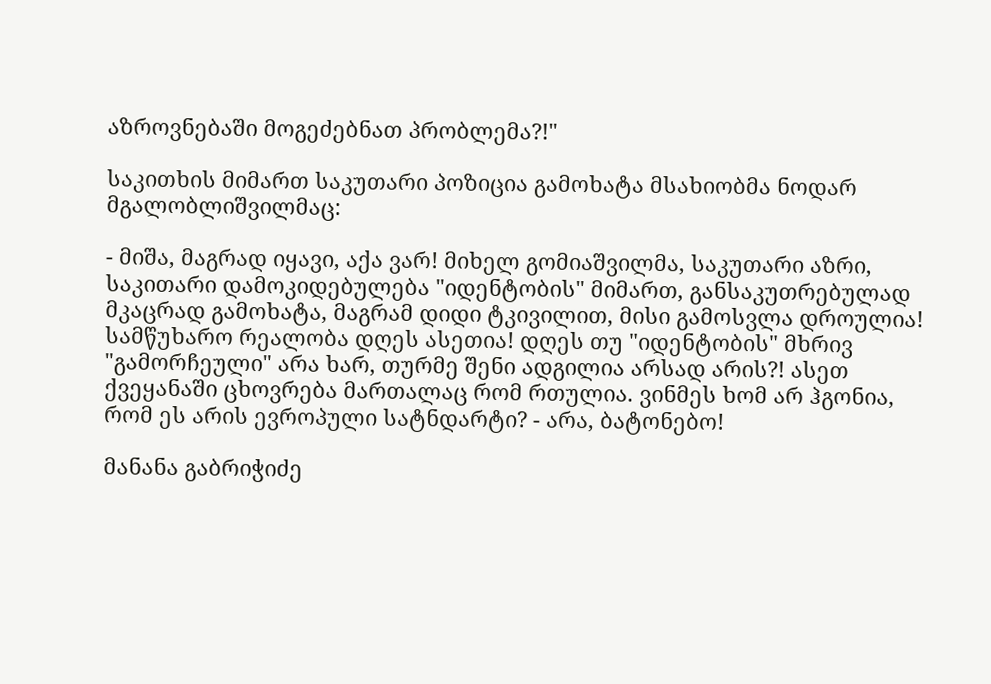აზროვნებაში მოგეძებნათ პრობლემა?!"

საკითხის მიმართ საკუთარი პოზიცია გამოხატა მსახიობმა ნოდარ მგალობლიშვილმაც:

- მიშა, მაგრად იყავი, აქა ვარ! მიხელ გომიაშვილმა, საკუთარი აზრი, საკითარი დამოკიდებულება "იდენტობის" მიმართ, განსაკუთრებულად მკაცრად გამოხატა, მაგრამ დიდი ტკივილით, მისი გამოსვლა დროულია! სამწუხარო რეალობა დღეს ასეთია! დღეს თუ "იდენტობის" მხრივ "გამორჩეული" არა ხარ, თურმე შენი ადგილია არსად არის?! ასეთ ქვეყანაში ცხოვრება მართალაც რომ რთულია. ვინმეს ხომ არ ჰგონია, რომ ეს არის ევროპული სატნდარტი? - არა, ბატონებო!

მანანა გაბრიჭიძე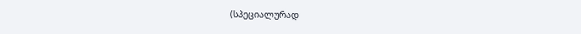(სპეციალურად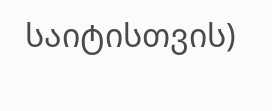საიტისთვის)